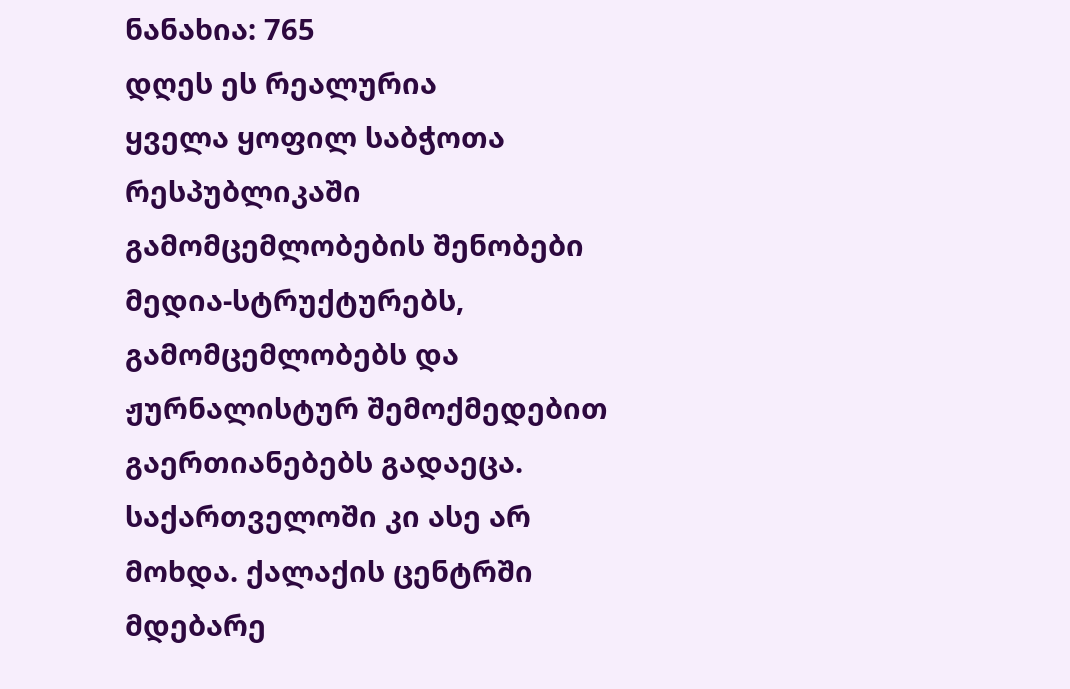ნანახია: 765
დღეს ეს რეალურია
ყველა ყოფილ საბჭოთა რესპუბლიკაში გამომცემლობების შენობები მედია-სტრუქტურებს, გამომცემლობებს და ჟურნალისტურ შემოქმედებით გაერთიანებებს გადაეცა. საქართველოში კი ასე არ მოხდა. ქალაქის ცენტრში მდებარე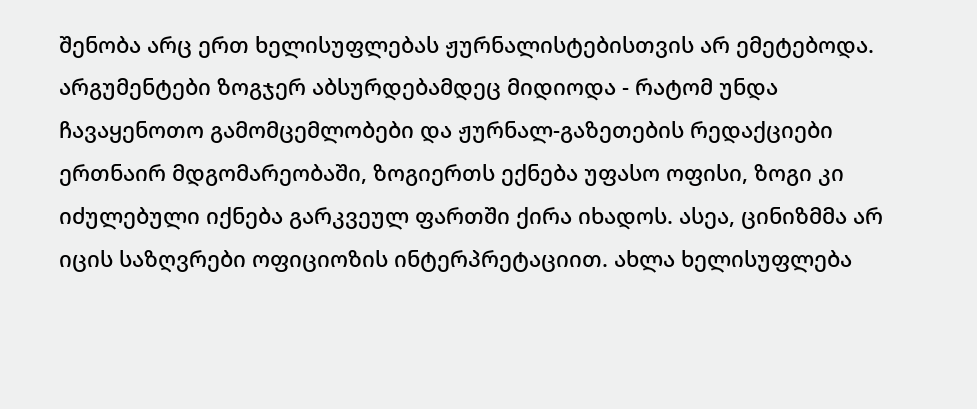შენობა არც ერთ ხელისუფლებას ჟურნალისტებისთვის არ ემეტებოდა. არგუმენტები ზოგჯერ აბსურდებამდეც მიდიოდა - რატომ უნდა ჩავაყენოთო გამომცემლობები და ჟურნალ-გაზეთების რედაქციები ერთნაირ მდგომარეობაში, ზოგიერთს ექნება უფასო ოფისი, ზოგი კი იძულებული იქნება გარკვეულ ფართში ქირა იხადოს. ასეა, ცინიზმმა არ იცის საზღვრები ოფიციოზის ინტერპრეტაციით. ახლა ხელისუფლება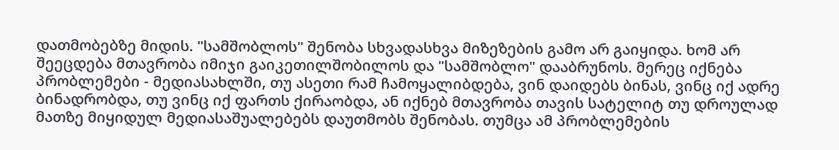დათმობებზე მიდის. "სამშობლოს" შენობა სხვადასხვა მიზეზების გამო არ გაიყიდა. ხომ არ შეეცდება მთავრობა იმიჯი გაიკეთილშობილოს და "სამშობლო" დააბრუნოს. მერეც იქნება პრობლემები - მედიასახლში, თუ ასეთი რამ ჩამოყალიბდება, ვინ დაიდებს ბინას, ვინც იქ ადრე ბინადრობდა, თუ ვინც იქ ფართს ქირაობდა, ან იქნებ მთავრობა თავის სატელიტ თუ დროულად მათზე მიყიდულ მედიასაშუალებებს დაუთმობს შენობას. თუმცა ამ პრობლემების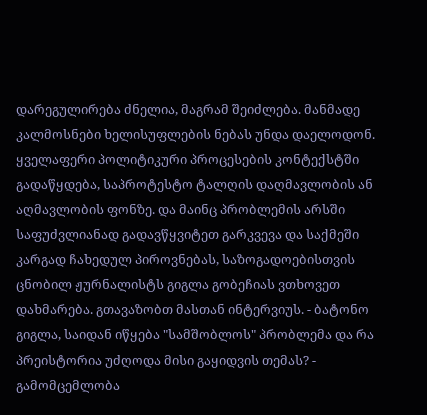დარეგულირება ძნელია, მაგრამ შეიძლება. მანმადე კალმოსნები ხელისუფლების ნებას უნდა დაელოდონ. ყველაფერი პოლიტიკური პროცესების კონტექსტში გადაწყდება, საპროტესტო ტალღის დაღმავლობის ან აღმავლობის ფონზე. და მაინც პრობლემის არსში საფუძვლიანად გადავწყვიტეთ გარკვევა და საქმეში კარგად ჩახედულ პიროვნებას, საზოგადოებისთვის ცნობილ ჟურნალისტს გიგლა გობეჩიას ვთხოვეთ დახმარება. გთავაზობთ მასთან ინტერვიუს. - ბატონო გიგლა, საიდან იწყება "სამშობლოს" პრობლემა და რა პრეისტორია უძღოდა მისი გაყიდვის თემას? - გამომცემლობა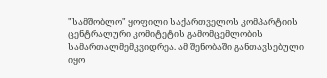"სამშობლო" ყოფილი საქართველოს კომპარტიის ცენტრალური კომიტეტის გამომცემლობის სამართალმემკვიდრეა. ამ შენობაში განთავსებული იყო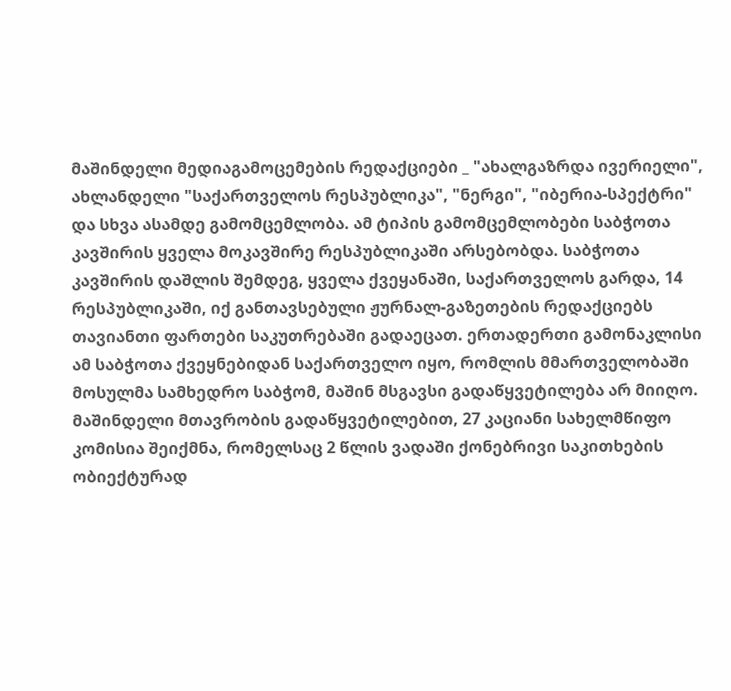მაშინდელი მედიაგამოცემების რედაქციები _ "ახალგაზრდა ივერიელი", ახლანდელი "საქართველოს რესპუბლიკა", "ნერგი", "იბერია-სპექტრი" და სხვა ასამდე გამომცემლობა. ამ ტიპის გამომცემლობები საბჭოთა კავშირის ყველა მოკავშირე რესპუბლიკაში არსებობდა. საბჭოთა კავშირის დაშლის შემდეგ, ყველა ქვეყანაში, საქართველოს გარდა, 14 რესპუბლიკაში, იქ განთავსებული ჟურნალ-გაზეთების რედაქციებს თავიანთი ფართები საკუთრებაში გადაეცათ. ერთადერთი გამონაკლისი ამ საბჭოთა ქვეყნებიდან საქართველო იყო, რომლის მმართველობაში მოსულმა სამხედრო საბჭომ, მაშინ მსგავსი გადაწყვეტილება არ მიიღო. მაშინდელი მთავრობის გადაწყვეტილებით, 27 კაციანი სახელმწიფო კომისია შეიქმნა, რომელსაც 2 წლის ვადაში ქონებრივი საკითხების ობიექტურად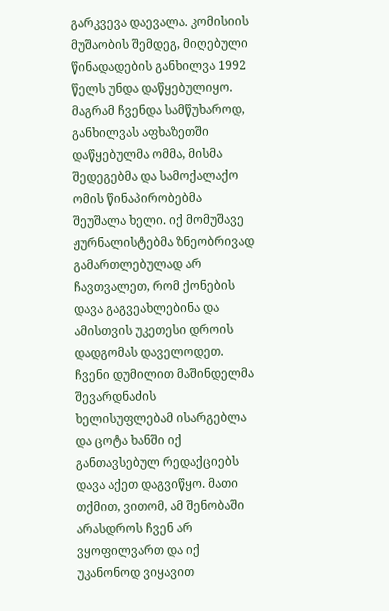გარკვევა დაევალა. კომისიის მუშაობის შემდეგ, მიღებული წინადადების განხილვა 1992 წელს უნდა დაწყებულიყო. მაგრამ ჩვენდა სამწუხაროდ, განხილვას აფხაზეთში დაწყებულმა ომმა, მისმა შედეგებმა და სამოქალაქო ომის წინაპირობებმა შეუშალა ხელი. იქ მომუშავე ჟურნალისტებმა ზნეობრივად გამართლებულად არ ჩავთვალეთ, რომ ქონების დავა გაგვეახლებინა და ამისთვის უკეთესი დროის დადგომას დაველოდეთ. ჩვენი დუმილით მაშინდელმა შევარდნაძის ხელისუფლებამ ისარგებლა და ცოტა ხანში იქ განთავსებულ რედაქციებს დავა აქეთ დაგვიწყო. მათი თქმით, ვითომ, ამ შენობაში არასდროს ჩვენ არ ვყოფილვართ და იქ უკანონოდ ვიყავით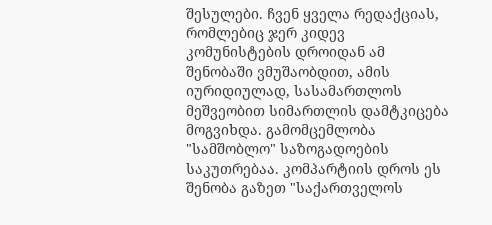შესულები. ჩვენ ყველა რედაქციას, რომლებიც ჯერ კიდევ კომუნისტების დროიდან ამ შენობაში ვმუშაობდით, ამის იურიდიულად, სასამართლოს მეშვეობით სიმართლის დამტკიცება მოგვიხდა. გამომცემლობა "სამშობლო" საზოგადოების საკუთრებაა. კომპარტიის დროს ეს შენობა გაზეთ "საქართველოს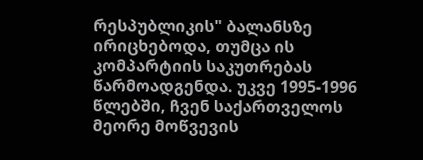რესპუბლიკის" ბალანსზე ირიცხებოდა, თუმცა ის კომპარტიის საკუთრებას წარმოადგენდა. უკვე 1995-1996 წლებში, ჩვენ საქართველოს მეორე მოწვევის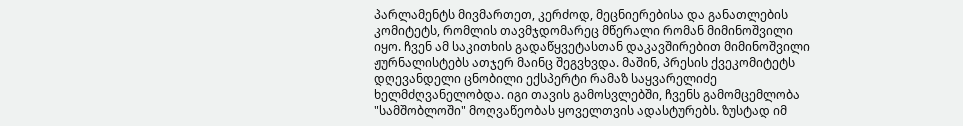პარლამენტს მივმართეთ, კერძოდ, მეცნიერებისა და განათლების კომიტეტს, რომლის თავმჯდომარეც მწერალი რომან მიმინოშვილი იყო. ჩვენ ამ საკითხის გადაწყვეტასთან დაკავშირებით მიმინოშვილი ჟურნალისტებს ათჯერ მაინც შეგვხვდა. მაშინ, პრესის ქვეკომიტეტს დღევანდელი ცნობილი ექსპერტი რამაზ საყვარელიძე ხელმძღვანელობდა. იგი თავის გამოსვლებში, ჩვენს გამომცემლობა "სამშობლოში" მოღვაწეობას ყოველთვის ადასტურებს. ზუსტად იმ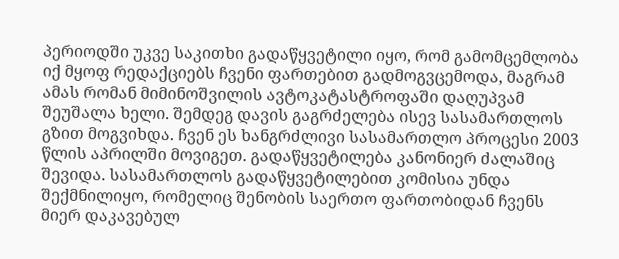პერიოდში უკვე საკითხი გადაწყვეტილი იყო, რომ გამომცემლობა იქ მყოფ რედაქციებს ჩვენი ფართებით გადმოგვცემოდა, მაგრამ ამას რომან მიმინოშვილის ავტოკატასტროფაში დაღუპვამ შეუშალა ხელი. შემდეგ დავის გაგრძელება ისევ სასამართლოს გზით მოგვიხდა. ჩვენ ეს ხანგრძლივი სასამართლო პროცესი 2003 წლის აპრილში მოვიგეთ. გადაწყვეტილება კანონიერ ძალაშიც შევიდა. სასამართლოს გადაწყვეტილებით კომისია უნდა შექმნილიყო, რომელიც შენობის საერთო ფართობიდან ჩვენს მიერ დაკავებულ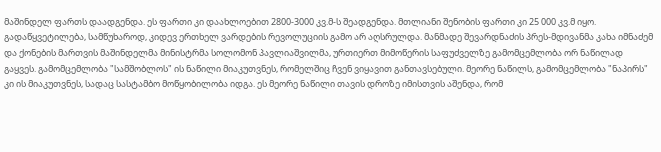მაშინდელ ფართს დაადგენდა. ეს ფართი კი დაახლოებით 2800-3000 კვ.მ-ს შეადგენდა. მთლიანი შენობის ფართი კი 25 000 კვ.მ იყო. გადაწყვეტილება, სამწუხაროდ, კიდევ ერთხელ ვარდების რევოლუციის გამო არ აღსრულდა. მანმადე შევარდნაძის პრეს-მდივანმა კახა იმნაძემ და ქონების მართვის მაშინდელმა მინისტრმა სოლომონ პავლიაშვილმა, ურთიერთ მიმოწერის საფუძველზე გამომცემლობა ორ ნაწილად გაყვეს. გამომცემლობა "სამშობლოს" ის ნაწილი მიაკუთვნეს, რომელშიც ჩვენ ვიყავით განთავსებული. მეორე ნაწილს, გამომცემლობა "ნაპირს" კი ის მიაკუთვნეს, სადაც სასტამბო მოწყობილობა იდგა. ეს მეორე ნაწილი თავის დროზე იმისთვის აშენდა, რომ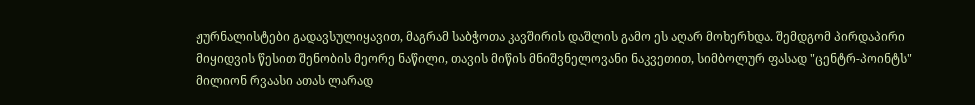ჟურნალისტები გადავსულიყავით, მაგრამ საბჭოთა კავშირის დაშლის გამო ეს აღარ მოხერხდა. შემდგომ პირდაპირი მიყიდვის წესით შენობის მეორე ნაწილი, თავის მიწის მნიშვნელოვანი ნაკვეთით, სიმბოლურ ფასად "ცენტრ-პოინტს" მილიონ რვაასი ათას ლარად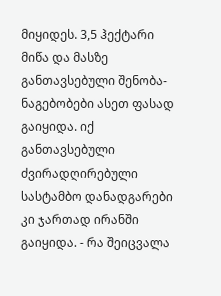მიყიდეს. 3,5 ჰექტარი მიწა და მასზე განთავსებული შენობა-ნაგებობები ასეთ ფასად გაიყიდა. იქ განთავსებული ძვირადღირებული სასტამბო დანადგარები კი ჯართად ირანში გაიყიდა. - რა შეიცვალა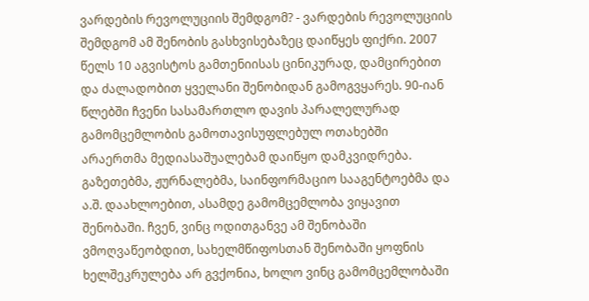ვარდების რევოლუციის შემდგომ? - ვარდების რევოლუციის შემდგომ ამ შენობის გასხვისებაზეც დაიწყეს ფიქრი. 2007 წელს 10 აგვისტოს გამთენიისას ცინიკურად, დამცირებით და ძალადობით ყველანი შენობიდან გამოგვყარეს. 90-იან წლებში ჩვენი სასამართლო დავის პარალელურად გამომცემლობის გამოთავისუფლებულ ოთახებში არაერთმა მედიასაშუალებამ დაიწყო დამკვიდრება. გაზეთებმა, ჟურნალებმა, საინფორმაციო სააგენტოებმა და ა.შ. დაახლოებით, ასამდე გამომცემლობა ვიყავით შენობაში. ჩვენ, ვინც ოდითგანვე ამ შენობაში ვმოღვაწეობდით, სახელმწიფოსთან შენობაში ყოფნის ხელშეკრულება არ გვქონია, ხოლო ვინც გამომცემლობაში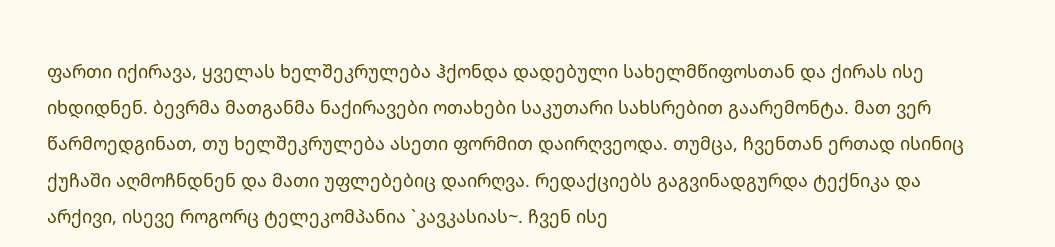ფართი იქირავა, ყველას ხელშეკრულება ჰქონდა დადებული სახელმწიფოსთან და ქირას ისე იხდიდნენ. ბევრმა მათგანმა ნაქირავები ოთახები საკუთარი სახსრებით გაარემონტა. მათ ვერ წარმოედგინათ, თუ ხელშეკრულება ასეთი ფორმით დაირღვეოდა. თუმცა, ჩვენთან ერთად ისინიც ქუჩაში აღმოჩნდნენ და მათი უფლებებიც დაირღვა. რედაქციებს გაგვინადგურდა ტექნიკა და არქივი, ისევე როგორც ტელეკომპანია `კავკასიას~. ჩვენ ისე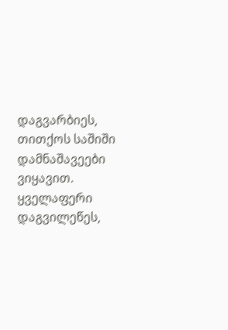დაგვარბიეს, თითქოს საშიში დამნაშავეები ვიყავით. ყველაფერი დაგვილეწეს,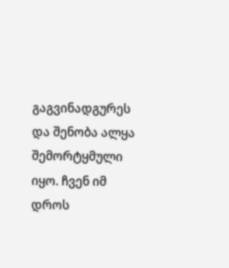გაგვინადგურეს და შენობა ალყა შემორტყმული იყო. ჩვენ იმ დროს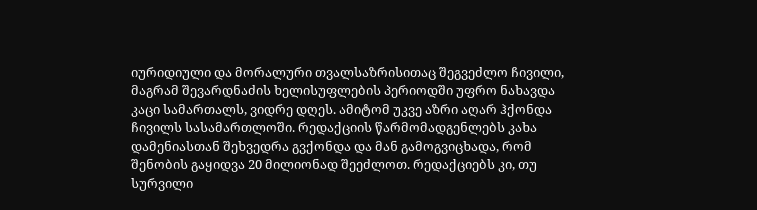იურიდიული და მორალური თვალსაზრისითაც შეგვეძლო ჩივილი, მაგრამ შევარდნაძის ხელისუფლების პერიოდში უფრო ნახავდა კაცი სამართალს, ვიდრე დღეს. ამიტომ უკვე აზრი აღარ ჰქონდა ჩივილს სასამართლოში. რედაქციის წარმომადგენლებს კახა დამენიასთან შეხვედრა გვქონდა და მან გამოგვიცხადა, რომ შენობის გაყიდვა 20 მილიონად შეეძლოთ. რედაქციებს კი, თუ სურვილი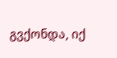გვქონდა, იქ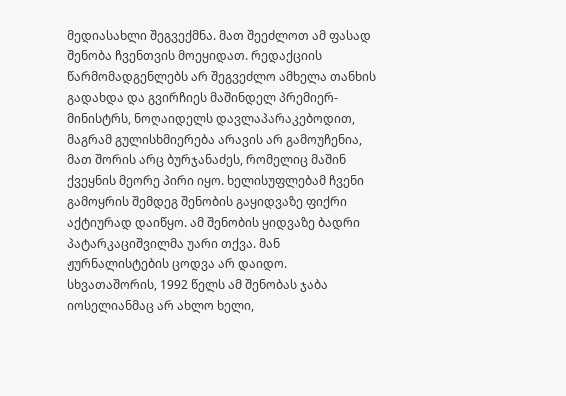მედიასახლი შეგვექმნა. მათ შეეძლოთ ამ ფასად შენობა ჩვენთვის მოეყიდათ. რედაქციის წარმომადგენლებს არ შეგვეძლო ამხელა თანხის გადახდა და გვირჩიეს მაშინდელ პრემიერ-მინისტრს, ნოღაიდელს დავლაპარაკებოდით, მაგრამ გულისხმიერება არავის არ გამოუჩენია, მათ შორის არც ბურჯანაძეს, რომელიც მაშინ ქვეყნის მეორე პირი იყო. ხელისუფლებამ ჩვენი გამოყრის შემდეგ შენობის გაყიდვაზე ფიქრი აქტიურად დაიწყო. ამ შენობის ყიდვაზე ბადრი პატარკაციშვილმა უარი თქვა. მან ჟურნალისტების ცოდვა არ დაიდო. სხვათაშორის, 1992 წელს ამ შენობას ჯაბა იოსელიანმაც არ ახლო ხელი,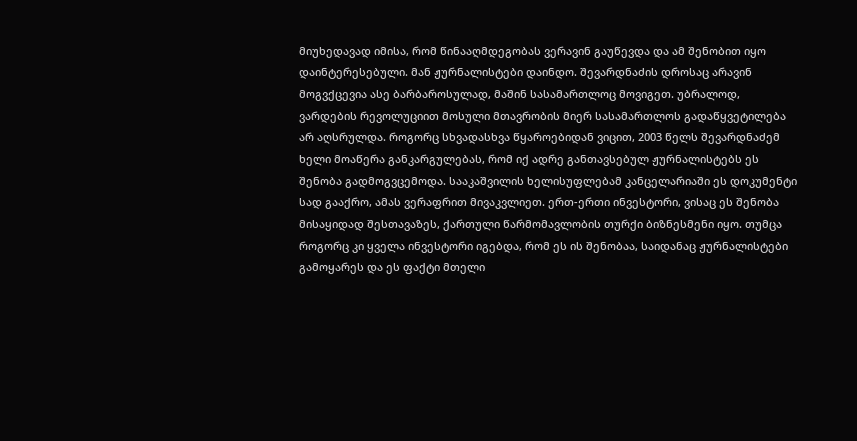მიუხედავად იმისა, რომ წინააღმდეგობას ვერავინ გაუწევდა და ამ შენობით იყო დაინტერესებული. მან ჟურნალისტები დაინდო. შევარდნაძის დროსაც არავინ მოგვქცევია ასე ბარბაროსულად, მაშინ სასამართლოც მოვიგეთ. უბრალოდ, ვარდების რევოლუციით მოსული მთავრობის მიერ სასამართლოს გადაწყვეტილება არ აღსრულდა. როგორც სხვადასხვა წყაროებიდან ვიცით, 2003 წელს შევარდნაძემ ხელი მოაწერა განკარგულებას, რომ იქ ადრე განთავსებულ ჟურნალისტებს ეს შენობა გადმოგვცემოდა. სააკაშვილის ხელისუფლებამ კანცელარიაში ეს დოკუმენტი სად გააქრო, ამას ვერაფრით მივაკვლიეთ. ერთ-ერთი ინვესტორი, ვისაც ეს შენობა მისაყიდად შესთავაზეს, ქართული წარმომავლობის თურქი ბიზნესმენი იყო. თუმცა როგორც კი ყველა ინვესტორი იგებდა, რომ ეს ის შენობაა, საიდანაც ჟურნალისტები გამოყარეს და ეს ფაქტი მთელი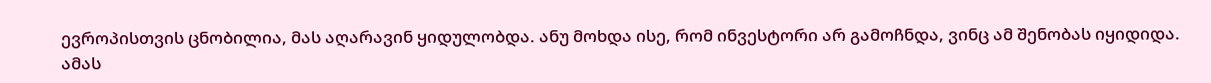ევროპისთვის ცნობილია, მას აღარავინ ყიდულობდა. ანუ მოხდა ისე, რომ ინვესტორი არ გამოჩნდა, ვინც ამ შენობას იყიდიდა. ამას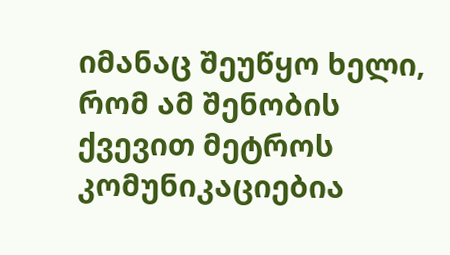იმანაც შეუწყო ხელი, რომ ამ შენობის ქვევით მეტროს კომუნიკაციებია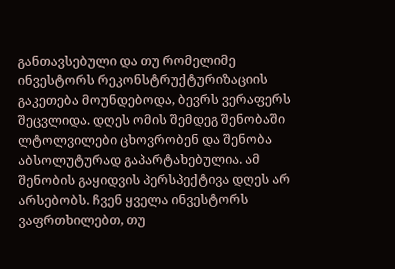განთავსებული და თუ რომელიმე ინვესტორს რეკონსტრუქტურიზაციის გაკეთება მოუნდებოდა, ბევრს ვერაფერს შეცვლიდა. დღეს ომის შემდეგ შენობაში ლტოლვილები ცხოვრობენ და შენობა აბსოლუტურად გაპარტახებულია. ამ შენობის გაყიდვის პერსპექტივა დღეს არ არსებობს. ჩვენ ყველა ინვესტორს ვაფრთხილებთ, თუ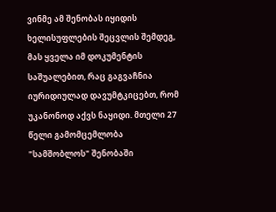ვინმე ამ შენობას იყიდის ხელისუფლების შეცვლის შემდეგ, მას ყველა იმ დოკუმენტის საშუალებით, რაც გაგვაჩნია იურიდიულად დავუმტკიცებთ, რომ უკანონოდ აქვს ნაყიდი. მთელი 27 წელი გამომცემლობა "სამშობლოს" შენობაში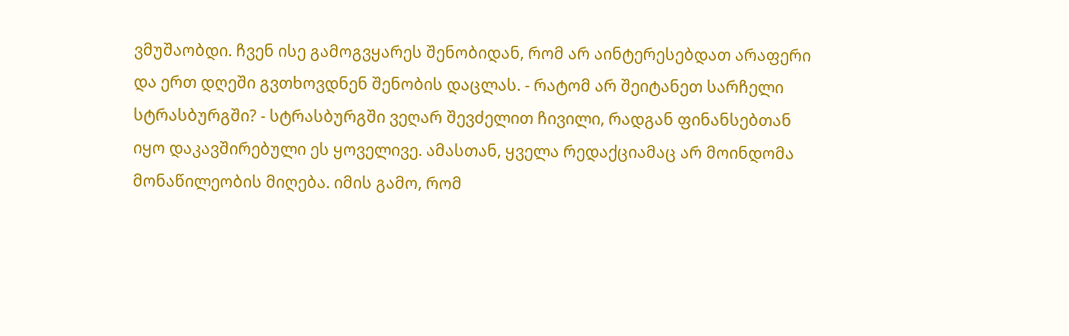ვმუშაობდი. ჩვენ ისე გამოგვყარეს შენობიდან, რომ არ აინტერესებდათ არაფერი და ერთ დღეში გვთხოვდნენ შენობის დაცლას. - რატომ არ შეიტანეთ სარჩელი სტრასბურგში? - სტრასბურგში ვეღარ შევძელით ჩივილი, რადგან ფინანსებთან იყო დაკავშირებული ეს ყოველივე. ამასთან, ყველა რედაქციამაც არ მოინდომა მონაწილეობის მიღება. იმის გამო, რომ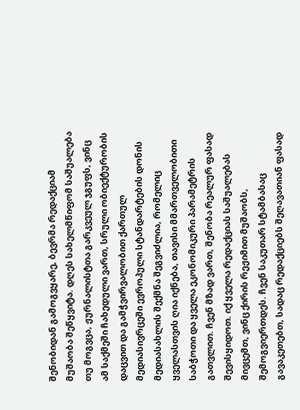შენობიდან გამოგვყარე, ბევრმა რედაქციამ მუშაობა შეწყვიტა. დღეს სახელმწიფომ საშუალება თუ მოგვცა, ჟურნალისტთა გარკვეულ ჯგუფს, ვინც ამ საქმეში ჩახედული ვართ, სრული ობიექტურობის დაცვით და გამჭვირვალობით ქართულ მედიასივრცეში ევროპული სტანდარტების დონის მედიასახლის შექმნა შეგვიძლია, რომელიც ყველასთვის ღია იქნება, თავისი მმართველობითი საბჭოთი და ყველა ეკონომიკური პარამეტრის გათვლით. ჩვენ მზად ვართ, შენობა რეალურ ფასად შევისყიდოთ. იქ ყველა რედაქციას საშუალებას მივცემთ, ვინც ქირის რეჟიმით მუშაობს, შემოგვიერთდეს. ჩვენ საკუთარ სტამბასაც გავაკეთებთ, სადაც რედაქციებს შეღავათიან ფასად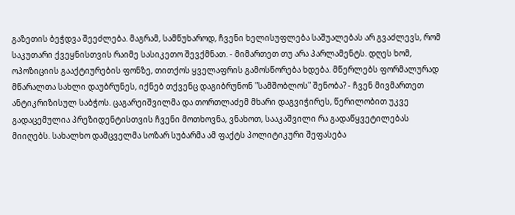გაზეთის ბეჭდვა შეეძლება. მაგრამ, სამწუხაროდ, ჩვენი ხელისუფლება საშუალებას არ გვაძლევს, რომ საკუთარი ქვეყნისთვის რაიმე სასიკეთო შევქმნათ. - მიმართეთ თუ არა პარლამენტს. დღეს ხომ, ოპოზიციის გააქტიურების ფონზე, თითქოს ყველაფრის გამოსწორება ხდება. მწერლებს ფორმალურად მწარალთა სახლი დაუბრუნეს, იქნებ თქვენც დაგიბრუნონ "სამშობლოს" შენობა? - ჩვენ მივმართეთ ანტიკრიზისულ საბჭოს. ცაგარეიშვილმა და თორთლაძემ მხარი დაგვიჭირეს, წერილობით უკვე გადაცემულია პრეზიდენტისთვის ჩვენი მოთხოვნა, ვნახოთ, სააკაშვილი რა გადაწყვეტილებას მიიღებს. სახალხო დამცველმა სოზარ სუბარმა ამ ფაქტს პოლიტიკური შეფასება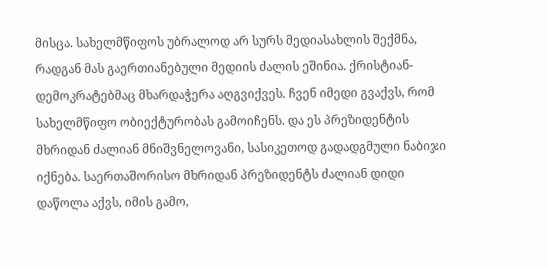მისცა. სახელმწიფოს უბრალოდ არ სურს მედიასახლის შექმნა, რადგან მას გაერთიანებული მედიის ძალის ეშინია. ქრისტიან-დემოკრატებმაც მხარდაჭერა აღგვიქვეს. ჩვენ იმედი გვაქვს, რომ სახელმწიფო ობიექტურობას გამოიჩენს. და ეს პრეზიდენტის მხრიდან ძალიან მნიშვნელოვანი, სასიკეთოდ გადადგმული ნაბიჯი იქნება. საერთაშორისო მხრიდან პრეზიდენტს ძალიან დიდი დაწოლა აქვს, იმის გამო,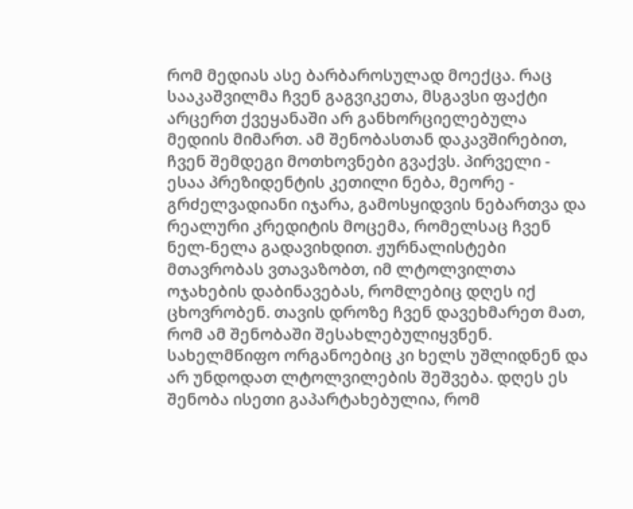რომ მედიას ასე ბარბაროსულად მოექცა. რაც სააკაშვილმა ჩვენ გაგვიკეთა, მსგავსი ფაქტი არცერთ ქვეყანაში არ განხორციელებულა მედიის მიმართ. ამ შენობასთან დაკავშირებით, ჩვენ შემდეგი მოთხოვნები გვაქვს. პირველი - ესაა პრეზიდენტის კეთილი ნება, მეორე - გრძელვადიანი იჯარა, გამოსყიდვის ნებართვა და რეალური კრედიტის მოცემა, რომელსაც ჩვენ ნელ-ნელა გადავიხდით. ჟურნალისტები მთავრობას ვთავაზობთ, იმ ლტოლვილთა ოჯახების დაბინავებას, რომლებიც დღეს იქ ცხოვრობენ. თავის დროზე ჩვენ დავეხმარეთ მათ, რომ ამ შენობაში შესახლებულიყვნენ. სახელმწიფო ორგანოებიც კი ხელს უშლიდნენ და არ უნდოდათ ლტოლვილების შეშვება. დღეს ეს შენობა ისეთი გაპარტახებულია, რომ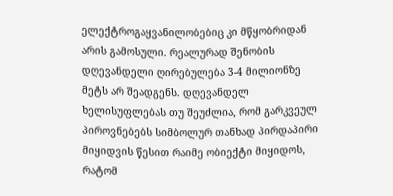ელექტროგაყვანილობებიც კი მწყობრიდან არის გამოსული. რეალურად შენობის დღევანდელი ღირებულება 3-4 მილიონზე მეტს არ შეადგენს. დღევანდელ ხელისუფლებას თუ შეუძლია, რომ გარკვეულ პიროვნებებს სიმბოლურ თანხად პირდაპირი მიყიდვის წესით რაიმე ობიექტი მიყიდოს, რატომ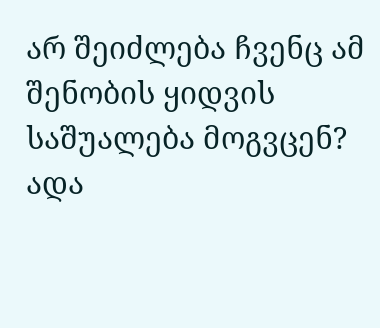არ შეიძლება ჩვენც ამ შენობის ყიდვის საშუალება მოგვცენ?
ადა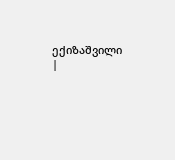ექიზაშვილი
|